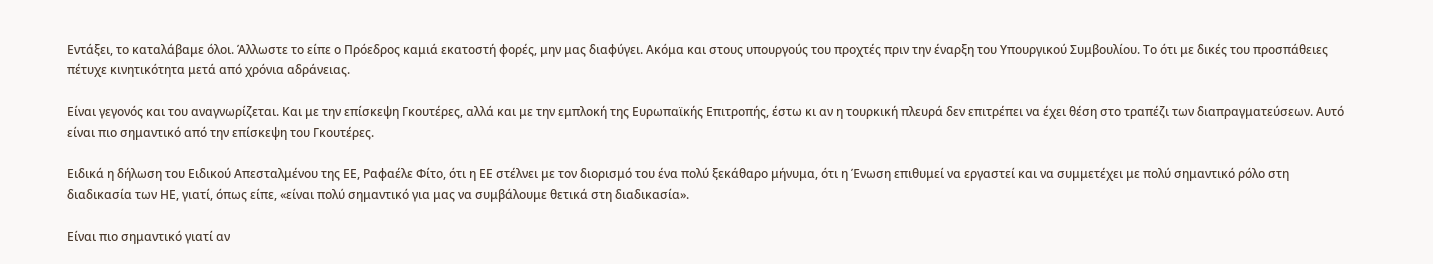Εντάξει, το καταλάβαμε όλοι. Άλλωστε το είπε ο Πρόεδρος καμιά εκατοστή φορές, μην μας διαφύγει. Ακόμα και στους υπουργούς του προχτές πριν την έναρξη του Υπουργικού Συμβουλίου. Το ότι με δικές του προσπάθειες πέτυχε κινητικότητα μετά από χρόνια αδράνειας.

Είναι γεγονός και του αναγνωρίζεται. Και με την επίσκεψη Γκουτέρες, αλλά και με την εμπλοκή της Ευρωπαϊκής Επιτροπής, έστω κι αν η τουρκική πλευρά δεν επιτρέπει να έχει θέση στο τραπέζι των διαπραγματεύσεων. Αυτό είναι πιο σημαντικό από την επίσκεψη του Γκουτέρες.

Ειδικά η δήλωση του Ειδικού Απεσταλμένου της ΕΕ, Ραφαέλε Φίτο, ότι η ΕΕ στέλνει με τον διορισμό του ένα πολύ ξεκάθαρο μήνυμα, ότι η Ένωση επιθυμεί να εργαστεί και να συμμετέχει με πολύ σημαντικό ρόλο στη διαδικασία των ΗΕ, γιατί, όπως είπε, «είναι πολύ σημαντικό για μας να συμβάλουμε θετικά στη διαδικασία».

Είναι πιο σημαντικό γιατί αν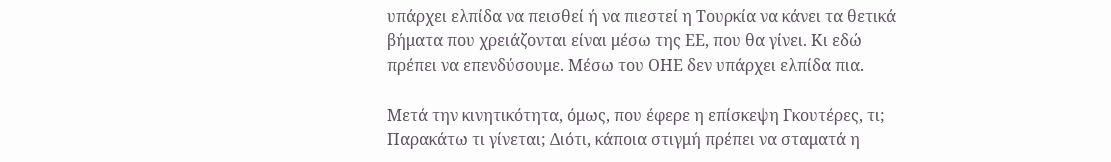υπάρχει ελπίδα να πεισθεί ή να πιεστεί η Τουρκία να κάνει τα θετικά βήματα που χρειάζονται είναι μέσω της ΕΕ, που θα γίνει. Κι εδώ πρέπει να επενδύσουμε. Μέσω του ΟΗΕ δεν υπάρχει ελπίδα πια.

Μετά την κινητικότητα, όμως, που έφερε η επίσκεψη Γκουτέρες, τι; Παρακάτω τι γίνεται; Διότι, κάποια στιγμή πρέπει να σταματά η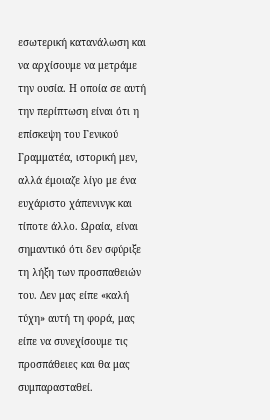εσωτερική κατανάλωση και να αρχίσουμε να μετράμε την ουσία. Η οποία σε αυτή την περίπτωση είναι ότι η επίσκεψη του Γενικού Γραμματέα, ιστορική μεν, αλλά έμοιαζε λίγο με ένα ευχάριστο χάπενινγκ και τίποτε άλλο. Ωραία, είναι σημαντικό ότι δεν σφύριξε τη λήξη των προσπαθειών του. Δεν μας είπε «καλή τύχη» αυτή τη φορά, μας είπε να συνεχίσουμε τις προσπάθειες και θα μας συμπαρασταθεί.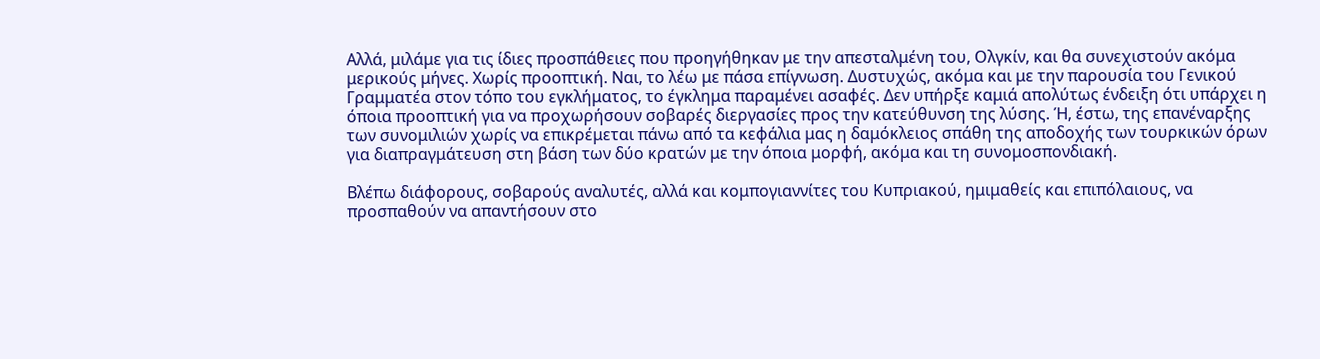Αλλά, μιλάμε για τις ίδιες προσπάθειες που προηγήθηκαν με την απεσταλμένη του, Ολγκίν, και θα συνεχιστούν ακόμα μερικούς μήνες. Χωρίς προοπτική. Ναι, το λέω με πάσα επίγνωση. Δυστυχώς, ακόμα και με την παρουσία του Γενικού Γραμματέα στον τόπο του εγκλήματος, το έγκλημα παραμένει ασαφές. Δεν υπήρξε καμιά απολύτως ένδειξη ότι υπάρχει η όποια προοπτική για να προχωρήσουν σοβαρές διεργασίες προς την κατεύθυνση της λύσης. Ή, έστω, της επανέναρξης των συνομιλιών χωρίς να επικρέμεται πάνω από τα κεφάλια μας η δαμόκλειος σπάθη της αποδοχής των τουρκικών όρων για διαπραγμάτευση στη βάση των δύο κρατών με την όποια μορφή, ακόμα και τη συνομοσπονδιακή.

Βλέπω διάφορους, σοβαρούς αναλυτές, αλλά και κομπογιαννίτες του Κυπριακού, ημιμαθείς και επιπόλαιους, να προσπαθούν να απαντήσουν στο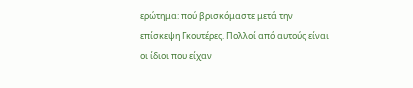ερώτημα: πού βρισκόμαστε μετά την επίσκεψη Γκουτέρες. Πολλοί από αυτούς είναι οι ίδιοι που είχαν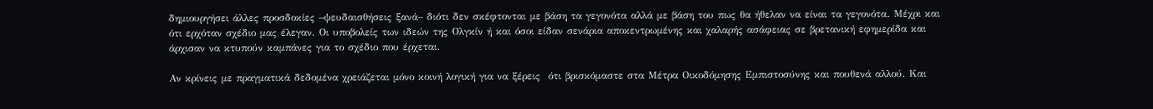δημιουργήσει άλλες προσδοκίες –ψευδαισθήσεις ξανά– διότι δεν σκέφτονται με βάση τα γεγονότα αλλά με βάση του πως θα ήθελαν να είναι τα γεγονότα. Μέχρι και ότι ερχόταν σχέδιο μας έλεγαν. Οι υποβολείς των ιδεών της Ολγκίν ή και όσοι είδαν σενάρια αποκεντρωμένης και χαλαρής ασάφειας σε βρετανική εφημερίδα και άρχισαν να κτυπούν καμπάνες για το σχέδιο που έρχεται.

Αν κρίνεις με πραγματικά δεδομένα χρειάζεται μόνο κοινή λογική για να ξέρεις  ότι βρισκόμαστε στα Μέτρα Οικοδόμησης Εμπιστοσύνης και πουθενά αλλού. Και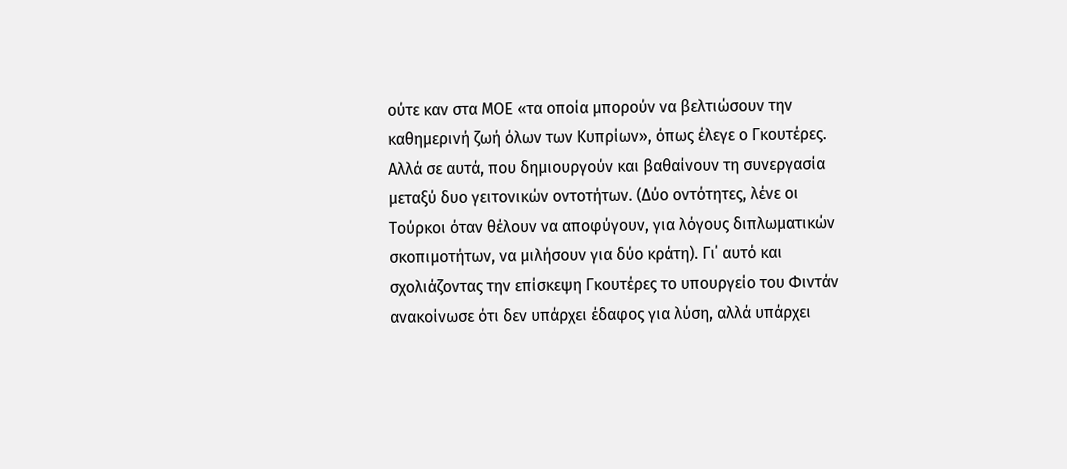ούτε καν στα ΜΟΕ «τα οποία μπορούν να βελτιώσουν την καθημερινή ζωή όλων των Κυπρίων», όπως έλεγε ο Γκουτέρες. Αλλά σε αυτά, που δημιουργούν και βαθαίνουν τη συνεργασία μεταξύ δυο γειτονικών οντοτήτων. (Δύο οντότητες, λένε οι Τούρκοι όταν θέλουν να αποφύγουν, για λόγους διπλωματικών σκοπιμοτήτων, να μιλήσουν για δύο κράτη). Γι΄ αυτό και σχολιάζοντας την επίσκεψη Γκουτέρες το υπουργείο του Φιντάν ανακοίνωσε ότι δεν υπάρχει έδαφος για λύση, αλλά υπάρχει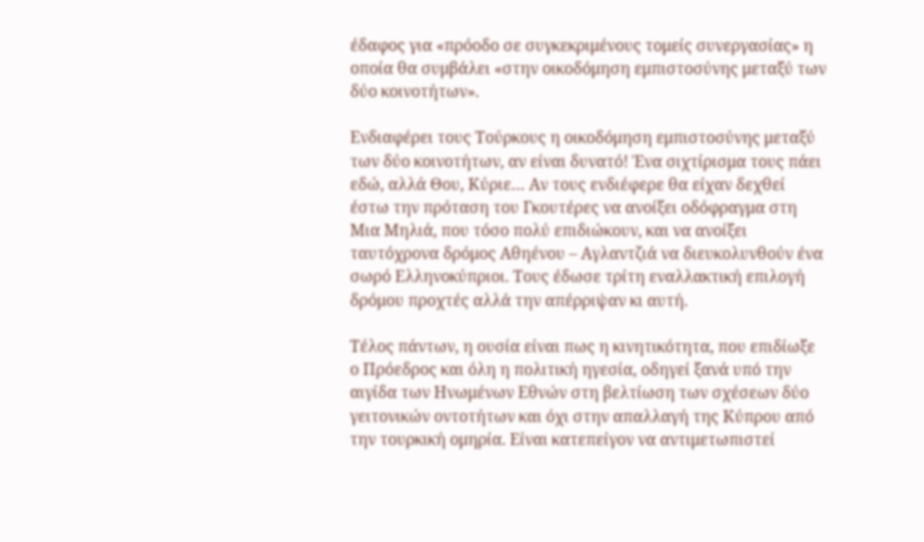έδαφος για «πρόοδο σε συγκεκριμένους τομείς συνεργασίας» η οποία θα συμβάλει «στην οικοδόμηση εμπιστοσύνης μεταξύ των δύο κοινοτήτων».

Ενδιαφέρει τους Τούρκους η οικοδόμηση εμπιστοσύνης μεταξύ των δύο κοινοτήτων, αν είναι δυνατό! Ένα σιχτίρισμα τους πάει εδώ, αλλά Θου, Κύριε… Αν τους ενδιέφερε θα είχαν δεχθεί έστω την πρόταση του Γκουτέρες να ανοίξει οδόφραγμα στη Μια Μηλιά, που τόσο πολύ επιδιώκουν, και να ανοίξει ταυτόχρονα δρόμος Αθηένου – Αγλαντζιά να διευκολυνθούν ένα σωρό Ελληνοκύπριοι. Τους έδωσε τρίτη εναλλακτική επιλογή δρόμου προχτές αλλά την απέρριψαν κι αυτή.

Τέλος πάντων, η ουσία είναι πως η κινητικότητα, που επιδίωξε ο Πρόεδρος και όλη η πολιτική ηγεσία, οδηγεί ξανά υπό την αιγίδα των Ηνωμένων Εθνών στη βελτίωση των σχέσεων δύο γειτονικών οντοτήτων και όχι στην απαλλαγή της Κύπρου από την τουρκική ομηρία. Είναι κατεπείγον να αντιμετωπιστεί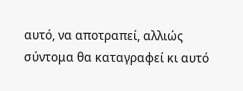αυτό, να αποτραπεί, αλλιώς σύντομα θα καταγραφεί κι αυτό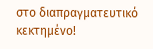στο διαπραγματευτικό κεκτημένο!